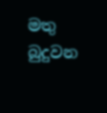මතු බුදුවන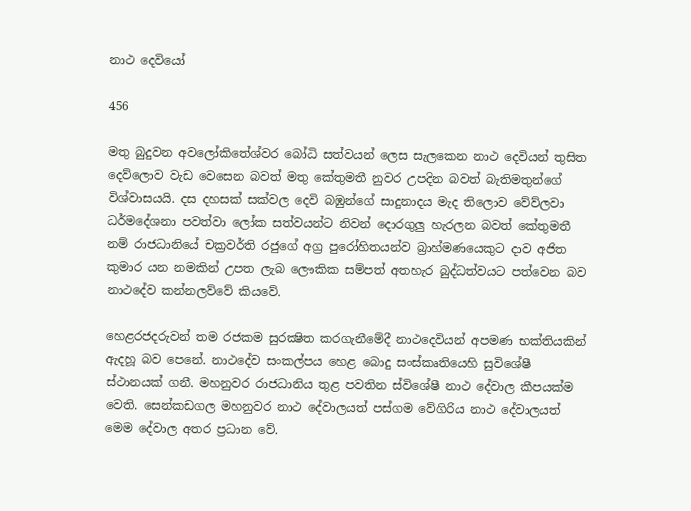නාථ දෙවියෝ

456

මතු බුදුවන අවලෝකිතේශ්වර බෝධි සත්වයන් ලෙස සැලකෙන නාථ දෙවියන් තුසිත දෙව්ලොව වැඩ වෙසෙන බවත් මතු කේතුමතී නුවර උපදින බවත් බැතිමතුන්ගේ විශ්වාසයයි. දස දහසක් සක්වල දෙවි බඹුන්ගේ සාදුනාදය මැද තිලොව වේව්ලවා ධර්මදේශනා පවත්වා ලෝක සත්වයන්ට නිවන් දොරගුලු හැරලන බවත් කේතුමතී නම් රාජධානියේ චක්‍රවර්ති රජුගේ අග්‍ර පුරෝහිතයන්ව බ්‍රාහ්මණයෙකුට දාව අජිත කුමාර යන නමකින් උපත ලැබ ලෞකික සම්පත් අතහැර බුද්ධත්වයට පත්වෙන බව නාථදේව කන්නලව්වේ කියවේ.

හෙළරජදරුවන් තම රජකම සුරක්‍ෂිත කරගැනීමේදී නාථදෙවියන් අපමණ භක්තියකින් ඇදහූ බව පෙනේ. නාථදේව සංකල්පය හෙළ බොදු සංස්කෘතියෙහි සුවිශේෂී ස්ථානයක් ගනී. මහනුවර රාජධානිය තුළ පවතින ස්විශේෂී නාථ දේවාල කීපයක්ම වෙති. සෙන්කඩගල මහනුවර නාථ දේවාලයත් පස්ගම වේගිරිය නාථ දේවාලයත් මෙම දේවාල අතර ප්‍රධාන වේ.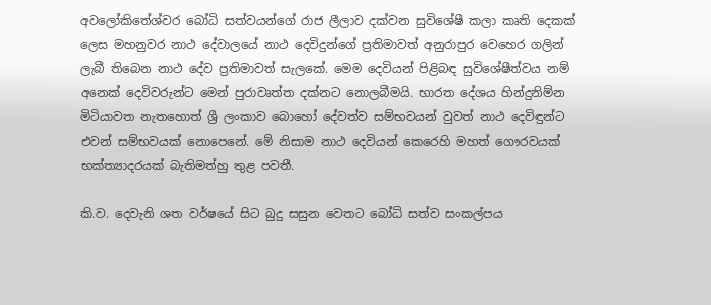අවලෝකිතේශ්වර බෝධි සත්වයන්ගේ රාජ ලීලාව දක්වන සුවිශේෂී කලා කෘති දෙකක් ලෙස මහනුවර නාථ දේවාලයේ නාථ දෙවිදුන්ගේ ප්‍රතිමාවත් අනුරාපුර වෙහෙර ගලින් ලැබී තිබෙන නාථ දේව ප්‍රතිමාවත් සැලකේ. මෙම දෙවියන් පිළිබඳ සුවිශේෂීත්වය නම් අනෙක් දෙවිවරුන්ට මෙන් පුරාවෘත්ත දක්නට නොලබීමයි. භාරත දේශය හින්දුනිම්න මිටියාවත නැතහොත් ශ්‍රී ලංකාව බොහෝ දේවත්ව සම්භවයන් වුවත් නාථ දෙවිඳුන්ට එවන් සම්භවයක් නොපෙනේ. මේ නිසාම නාථ දෙවියන් කෙරෙහි මහත් ගෞරවයක් භක්ත්‍යාදරයක් බැතිමත්හු තුළ පවතී.

කි.ව. දෙවැනි ශත වර්ෂයේ සිට බුදු සසුන වෙතට බෝධි සත්ව සංකල්පය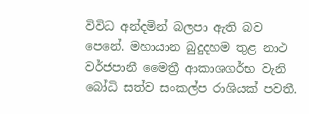විවිධ අන්දමින් බලපා ඇති බව පෙනේ. මහායාන බුදුදහම තුළ නාථ වර්ජපානී මෛත්‍රී ආකාශගර්භ වැනි බෝධි සත්ව සංකල්ප රාශියක් පවතී.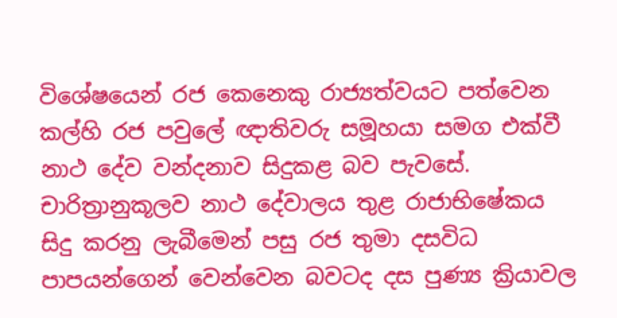විශේෂයෙන් රජ කෙනෙකු රාජ්‍යත්වයට පත්වෙන කල්හි රජ පවුලේ ඥාතිවරු සමූහයා සමග එක්වී නාථ දේව වන්දනාව සිදුකළ බව පැවසේ. චාරිත්‍රානුකූලව නාථ දේවාලය තුළ රාජාභිෂේකය සිදු කරනු ලැබීමෙන් පසු රජ තුමා දසවිධ පාපයන්ගෙන් වෙන්වෙන බවටද දස පුණ්‍ය ක්‍රියාවල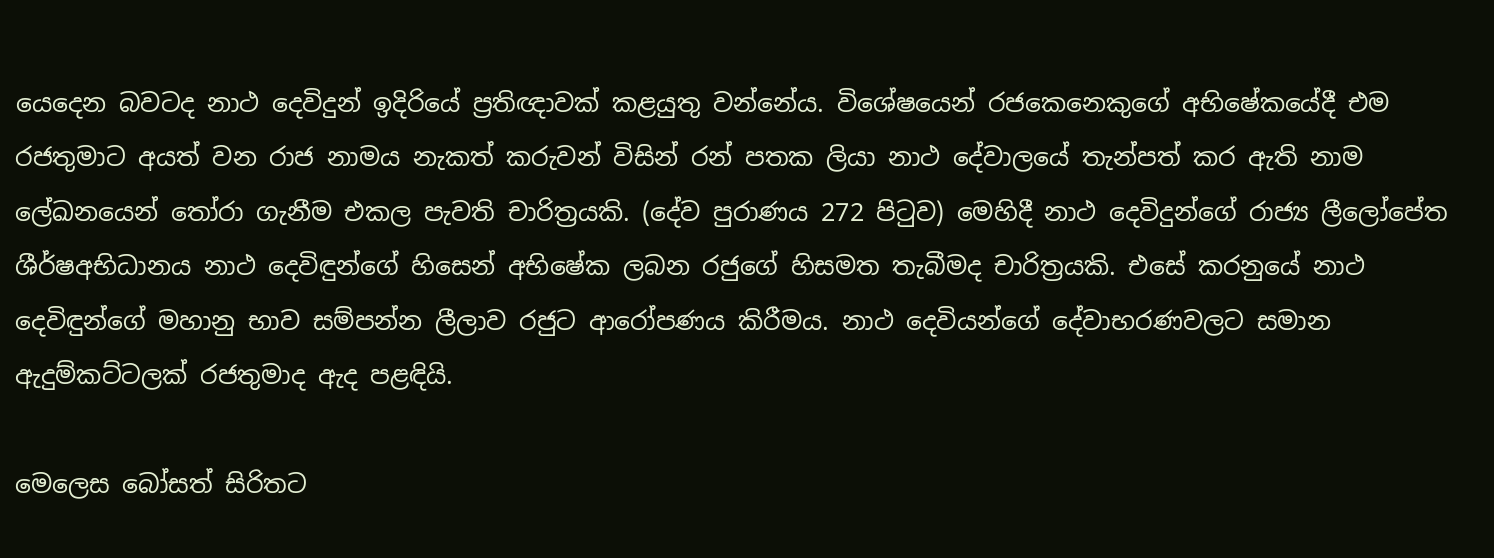යෙදෙන බවටද නාථ දෙවිදුන් ඉදිරියේ ප්‍රතිඥාවක් කළයුතු වන්නේය. විශේෂයෙන් රජකෙනෙකුගේ අභිෂේකයේදී එම රජතුමාට අයත් වන රාජ නාමය නැකත් කරුවන් විසින් රන් පතක ලියා නාථ දේවාලයේ තැන්පත් කර ඇති නාම ලේඛනයෙන් තෝරා ගැනීම එකල පැවති චාරිත්‍රයකි. (දේව පුරාණය 272 පිටුව) මෙහිදී නාථ දෙවිදුන්ගේ රාජ්‍ය ලීලෝපේත ශීර්ෂඅභිධානය නාථ දෙවිඳුන්ගේ හිසෙන් අභිෂේක ලබන රජුගේ හිසමත තැබීමද චාරිත්‍රයකි. එසේ කරනුයේ නාථ දෙවිඳුන්ගේ මහානු භාව සම්පන්න ලීලාව රජුට ආරෝපණය කිරීමය. නාථ දෙවියන්ගේ දේවාභරණවලට සමාන ඇදුම්කට්ටලක් රජතුමාද ඇද පළඳියි.

මෙලෙස බෝසත් සිරිතට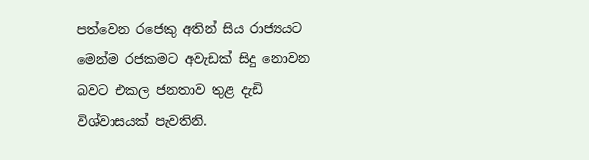පත්වෙන රජෙකු අතින් සිය රාජ්‍යයට මෙන්ම රජකමට අවැඩක් සිදු නොවන බවට එකල ජනතාව තුළ දැඩි විශ්වාසයක් පැවතිනි.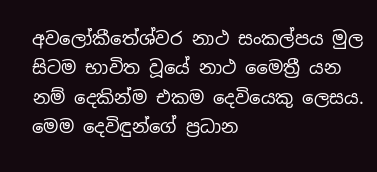අවලෝකීතේශ්වර නාථ සංකල්පය මුල සිටම භාවිත වූයේ නාථ මෛත්‍රී යන නම් දෙකින්ම එකම දෙවියෙකු ලෙසය. මෙම දෙවිඳුන්ගේ ප්‍රධාන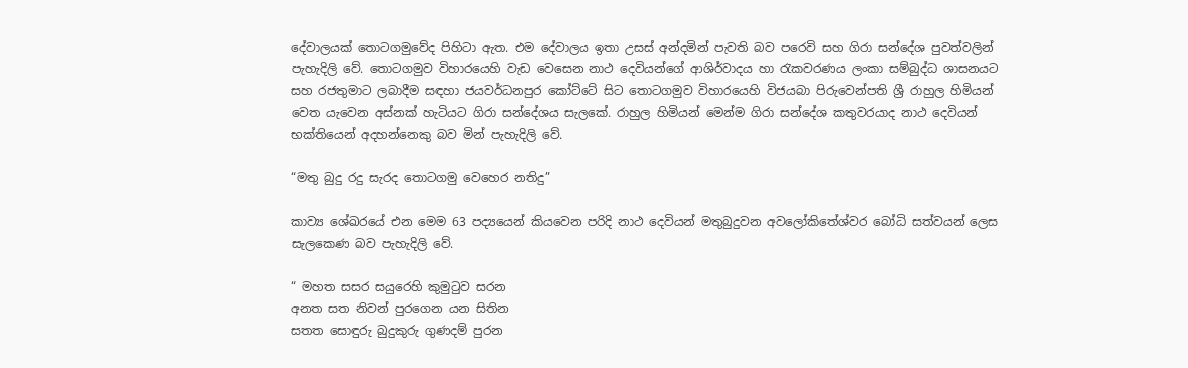දේවාලයක් තොටගමුවේද පිහිටා ඇත. එම දේවාලය ඉතා උසස් අන්දමින් පැවති බව පරෙවි සහ ගිරා සන්දේශ පුවත්වලින් පැහැදිලි වේ. තොටගමුව විහාරයෙහි වැඩ වෙසෙන නාථ දෙවියන්ගේ ආශිර්වාදය හා රැකවරණය ලංකා සම්බුද්ධ ශාසනයට සහ රජතුමාට ලබාදීම සඳහා ජයවර්ධනපුර කෝට්ටේ සිට තොටගමුව විහාරයෙහි විජයබා පිරුවෙන්පති ශ්‍රී රාහුල හිමියන් වෙත යැවෙන අස්නක් හැටියට ගිරා සන්දේශය සැලකේ. රාහුල හිමියන් මෙන්ම ගිරා සන්දේශ කතුවරයාද නාථ දෙවියන් භක්තියෙන් අදහන්නෙකු බව මින් පැහැදිලි වේ.

“මතු බුදු රදු සැරද තොටගමු වෙහෙර නතිදු”

කාව්‍ය ශේඛරයේ එන මෙම 63 පද්‍යයෙන් කියවෙන පරිදි නාථ දෙවියන් මතුබුදුවන අවලෝකිතේශ්වර බෝධි සත්වයන් ලෙස සැලකෙණ බව පැහැදිලි වේ.

“ මහත සසර සයුරෙහි කුමුටුව සරන
අනත සත නිවන් පුරගෙන යන සිතින
සතත සොඳුරු බුදුකුරු ගුණදම් පුරන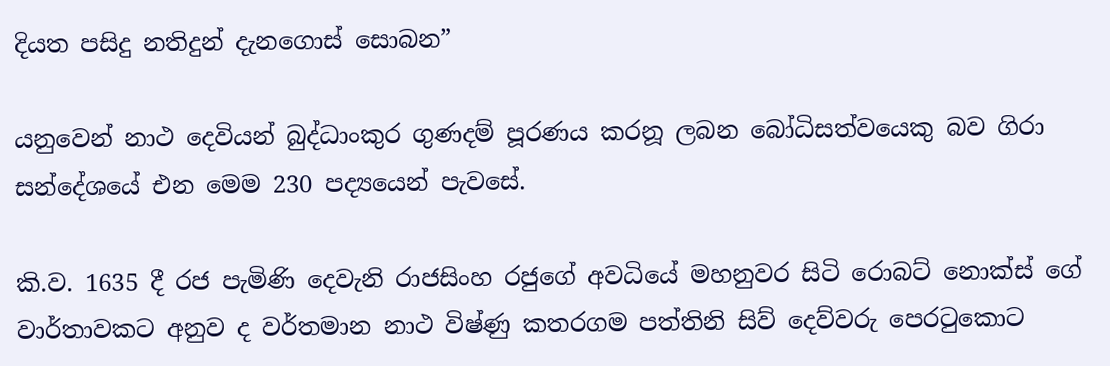දියත පසිදු නතිදුන් දැනගොස් සොබන”

යනුවෙන් නාථ දෙවියන් බුද්ධාංකුර ගුණදම් පූරණය කරනූ ලබන බෝධිසත්වයෙකු බව ගිරා සන්දේශයේ එන මෙම 230 පද්‍යයෙන් පැවසේ.

කි.ව. 1635 දී රජ පැමිණි දෙවැනි රාජසිංහ රජුගේ අවධියේ මහනුවර සිටි රොබට් නොක්ස් ගේ වාර්තාවකට අනුව ද වර්තමාන නාථ විෂ්ණු කතරගම පත්තිනි සිව් දෙව්වරු පෙරටුකොට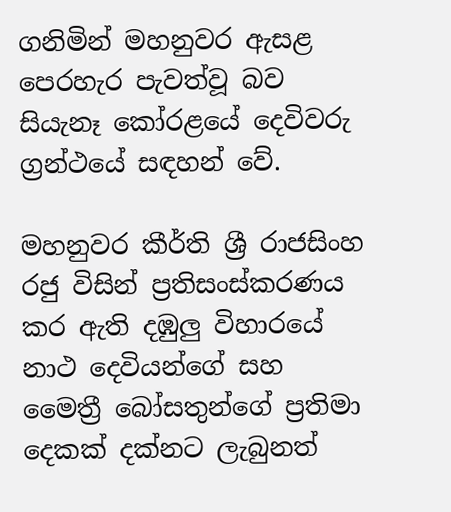ගනිමින් මහනුවර ඇසළ පෙරහැර පැවත්වූ බව සියැනෑ කෝරළයේ දෙවිවරු ග්‍රන්ථයේ සඳහන් වේ.

මහනුවර කීර්ති ශ්‍රී රාජසිංහ රජු විසින් ප්‍රතිසංස්කරණය කර ඇති දඹුලු විහාරයේ නාථ දෙවියන්ගේ සහ මෛත්‍රී බෝසතුන්ගේ ප්‍රතිමා දෙකක් දක්නට ලැබුනත්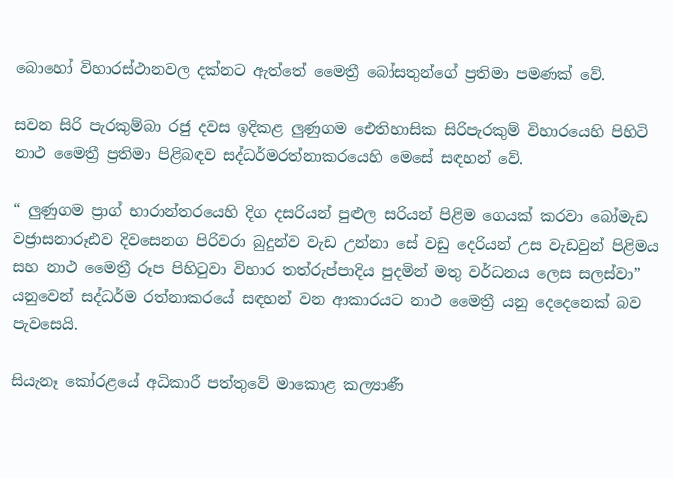බොහෝ විහාරස්ථානවල දක්නට ඇත්තේ මෛත්‍රී බෝසතුන්ගේ ප්‍රතිමා පමණක් වේ.

සවන සිරි පැරකුම්බා රජු දවස ඉදිකළ ලුණුගම ඓතිහාසික සිරිපැරකුම් විහාරයෙහි පිහිටි නාථ මෛත්‍රී ප්‍රතිමා පිළිබඳව සද්ධර්මරත්නාකරයෙහි මෙසේ සඳහන් වේ.

“ ලුණුගම ප්‍රාග් භාරාන්තරයෙහි දිග දසරියන් පුළුල සරියන් පිළිම ගෙයක් කරවා බෝමැඩ වජ්‍රාසනාරූඪව දිවසෙනග පිරිවරා බුදුන්ව වැඩ උන්නා සේ වඩු දෙරියන් උස වැඩවුන් පිළිමය සහ නාථ මෛත්‍රී රූප පිහිටුවා විහාර තත්රුප්පාදිය පුදමින් මතු වර්ධනය ලෙස සලස්වා” යනුවෙන් සද්ධර්ම රත්නාකරයේ සඳහන් වන ආකාරයට නාථ මෛත්‍රී යනු දෙදෙනෙක් බව පැවසෙයි.

සියැනෑ කෝරළයේ අධිකාරී පත්තුවේ මාකොළ කල්‍යාණී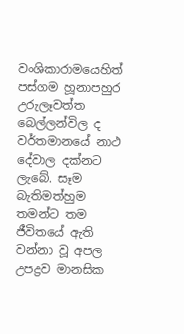වංශිකාරාමයෙහිත් පස්ගම හූනාපහුර උරුලෑවත්ත බෙල්ලන්විල ද වර්තමානයේ නාථ දේවාල දක්නට ලැබේ. සෑම බැතිමත්හුම තමන්ට තම ජීවිතයේ ඇති වන්නා වූ අපල උපද්‍රව මානසික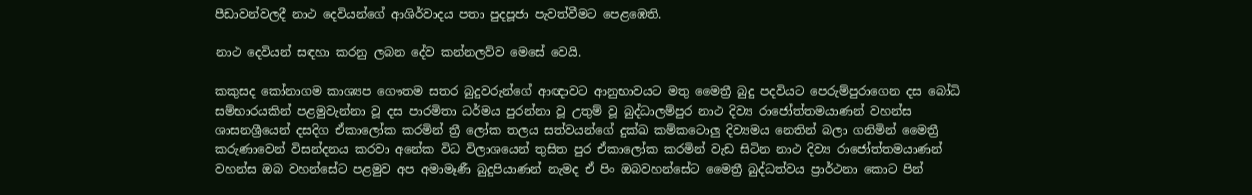පීඩාවන්වලදී නාථ දෙවියන්ගේ ආශිර්වාදය පතා පුදපූජා පැවත්වීමට පෙළඹෙති.

නාථ දෙවියන් සඳහා කරනු ලබන දේව කන්නලව්ව මෙසේ වෙයි.

කකුසද කෝනාගම කාශ්‍යප ගෞතම සතර බුදුවරුන්ගේ ආඥාවට ආනුභාවයට මතු මෛත්‍රී බුදු පදවියට පෙරුම්පුරාගෙන දස බෝධි සම්භාරයකින් පළමුවැන්නා වූ දස පාරමිතා ධර්මය පුරන්නා වූ උතුම් වූ බුද්ධාලම්පුර නාථ දිව්‍ය රාජෝත්තමයාණන් වහන්ස ශාසනශ්‍රීයෙන් දසදිග ඒකාලෝක කරමින් ත්‍රී ලෝක තලය සත්වයන්ගේ දුක්ඛ කම්කටොලු දිව්‍යමය නෙතින් බලා ගනිමින් මෛත්‍රී කරුණාවෙන් විසන්දනය කරවා අනේක විධ විලාශයෙන් තුසිත පුර ඒකාලෝක කරමින් වැඩ සිටින නාථ දිව්‍ය රාජෝත්තමයාණන් වහන්ස ඔබ වහන්සේට පළමුව අප අමාමෑණී බුදුපියාණන් නැමද ඒ පිං ඔබවහන්සේට මෛත්‍රී බුද්ධත්වය ප්‍රාර්ථනා කොට පින්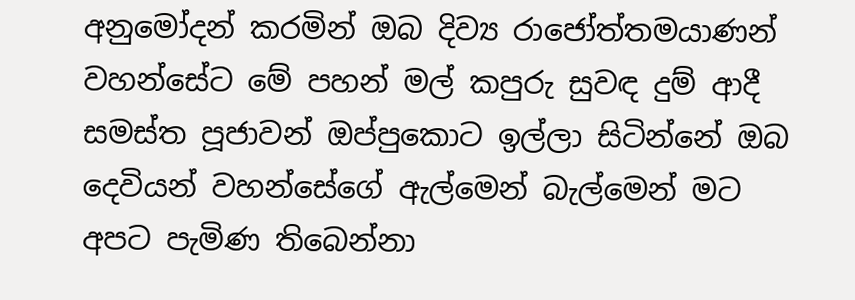අනුමෝදන් කරමින් ඔබ දිව්‍ය රාජෝත්තමයාණන් වහන්සේට මේ පහන් මල් කපුරු සුවඳ දුම් ආදී සමස්ත පූජාවන් ඔප්පුකොට ඉල්ලා සිටින්නේ ඔබ දෙවියන් වහන්සේගේ ඇල්මෙන් බැල්මෙන් මට අපට පැමිණ තිබෙන්නා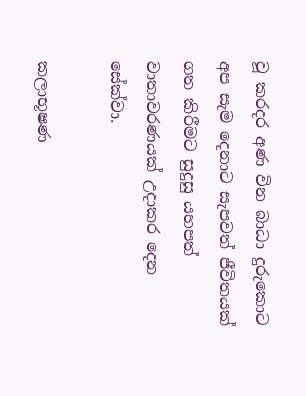වූ කරදර අණ වින බාධා දුරුකොට අප සැම දෙනාට සැපවත් ජීවිතයක් ගත කිරීමට සුදුසු යහපත් වාතාවරණයක් උදාකර දෙන සේක්වා.

කලාභූෂණ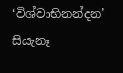‘විශ්වාභිනන්දන’ සියැනෑ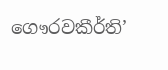ගෞරවකීර්ති’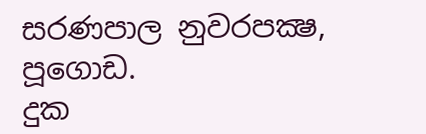සරණපාල නුවරපක්‍ෂ, පූගොඩ.
දුක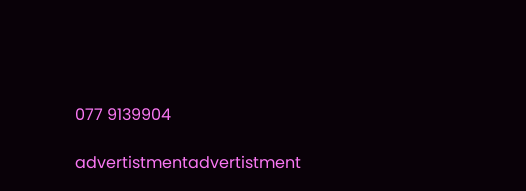077 9139904

advertistmentadvertistment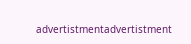advertistmentadvertistment